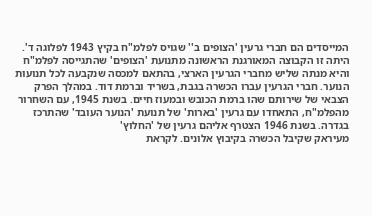המייסדים הם חברי גרעין 'הצופים ב'' שגויס לפלמ"ח בקיץ 1943 לפלוגה ד'. היתה זו הקבוצה המאורגנת הראשונה מתנועת 'הצופים' שהתגייסה לפלמ"ח והיא מנתה שליש מחברי הגרעין הארצי, בהתאם למכסה שנקבעה לכל תנועות הנוער. חברי הגרעין עברו הכשרה בגבת, בשריד וברמת דוד. במהלך הפרק הצבאי של שירותם שהו ברמת הכובש ובמעוז חיים. בשנת 1945, עם השחרור מהפלמ"ח, התאחדו עם גרעין 'בארות' של תנועת 'הנוער העובד' שהתרכז בגדרה. בשנת 1946 הצטרף אליהם גרעין של 'החלוץ'
מעיראק שקיבל הכשרה בקיבוץ אלונים. לקראת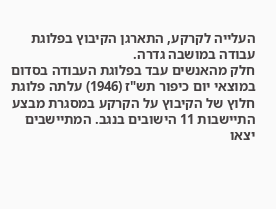העלייה לקרקע, התארגן הקיבוץ בפלוגת עבודה במושבה גדרה.
חלק מהאנשים עבד בפלוגת העבודה בסדום
במוצאי יום כיפור תש"ז (1946) עלתה פלוגת חלוץ של הקיבוץ על הקרקע במסגרת מבצע התיישבות 11 הישובים בנגב. המתיישבים יצאו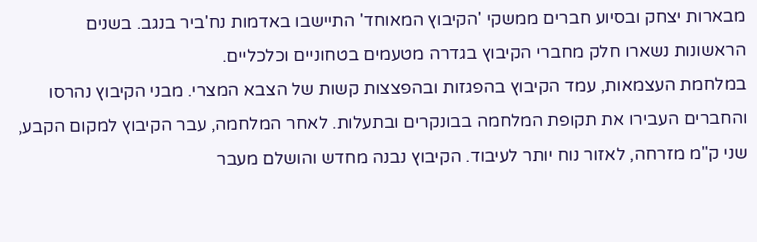מבארות יצחק ובסיוע חברים ממשקי 'הקיבוץ המאוחד' התיישבו באדמות נח'ביר בנגב. בשנים הראשונות נשארו חלק מחברי הקיבוץ בגדרה מטעמים בטחוניים וכלכליים.
במלחמת העצמאות, עמד הקיבוץ בהפגזות ובהפצצות קשות של הצבא המצרי. מבני הקיבוץ נהרסו והחברים העבירו את תקופת המלחמה בבונקרים ובתעלות. לאחר המלחמה, עבר הקיבוץ למקום הקבע, שני ק"מ מזרחה, לאזור נוח יותר לעיבוד. הקיבוץ נבנה מחדש והושלם מעבר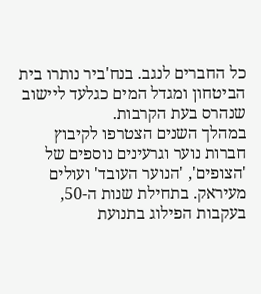כל החברים לנגב. בנח'ביר נותרו בית
הביטחון ומגדל המים כגלעד ליישוב שנהרס בעת הקרבות.
במהלך השנים הצטרפו לקיבוץ חברות נוער וגרעינים נוספים של 'הצופים', 'הנוער העובד' ועולים מעיראק. בתחילת שנות ה-50, בעקבות הפילוג בתנועת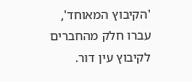'הקיבוץ המאוחד', עברו חלק מהחברים לקיבוץ עין דור.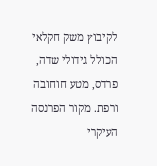לקיבוץ משק חקלאי הכולל גידולי שדה, פרדס, מטע חוחובה ורפת. מקור הפרנסה העיקרי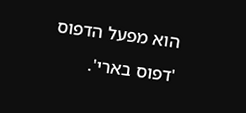הוא מפעל הדפוס 'דפוס בארי'.